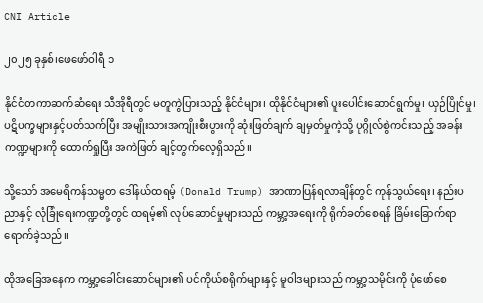CNI Article

၂၀၂၅ ခုနှစ်၊ဖေဖော်ဝါရီ ၁

နိုင်ငံတကာဆက်ဆံရေး သီအိုရီတွင် မတူကွဲပြားသည့် နိုင်ငံများ၊ ထိုနိုင်ငံများ၏ ပူးပေါင်းဆောင်ရွက်မှု၊ ယှဉ်ပြိုင်မှု၊ ပဋိပက္ခများနှင့်ပတ်သက်ပြီး အမျိုးသားအကျိုးစီးပွားကို ဆုံးဖြတ်ချက် ချမှတ်မှုကဲ့သို့ ပုဂ္ဂိုလ်စွဲကင်းသည့် အခန်း ကဏ္ဍများကို ထောက်ရှုပြီး အကဲဖြတ် ချင့်တွက်လေ့ရှိသည်။

သို့သော် အမေရိကန်သမ္မတ ဒေါ်နယ်ထရမ့် (Donald Trump) အာဏာပြန်ရလာချိန်တွင် ကုန်သွယ်ရေး၊ နည်းပညာနှင့် လုံခြုံရေးကဏ္ဍတို့တွင် ထရမ့်၏ လုပ်ဆောင်မှုများသည် ကမ္ဘာ့အရေးကို ရိုက်ခတ်စေရန် ခြိမ်းခြောက်ရာ ရောက်ခဲ့သည်။

ထိုအခြေအနေက ကမ္ဘာ့ခေါင်းဆောင်များ၏ ပင်ကိုယ်စရိုက်များနှင့် မူဝါဒများသည် ကမ္ဘာ့သမိုင်းကို ပုံဖော်စေ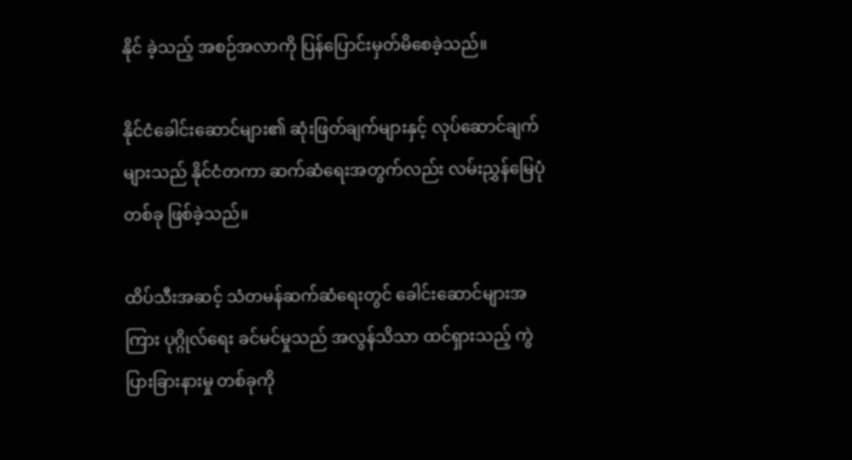နိုင် ခဲ့သည့် အစဉ်အလာကို ပြန်ပြောင်းမှတ်မိစေခဲ့သည်။

နိုင်ငံခေါင်းဆောင်များ၏ ဆုံးဖြတ်ချက်များနှင့် လုပ်ဆောင်ချက်များသည် နိုင်ငံတကာ ဆက်ဆံရေးအတွက်လည်း လမ်းညွှန်မြေပုံတစ်ခု ဖြစ်ခဲ့သည်။

ထိပ်သီးအဆင့် သံတမန်ဆက်ဆံရေးတွင် ခေါင်းဆောင်များအကြား ပုဂ္ဂိုလ်ရေး ခင်မင်မှုသည် အလွန်သိသာ ထင်ရှားသည့် ကွဲပြားခြားနားမှု တစ်ခုကို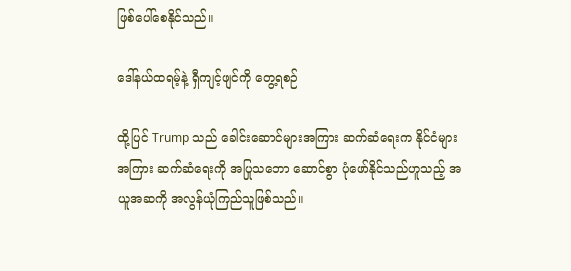ဖြစ်ပေါ်စေနိုင်သည်။

ဒေါ်နယ်ထရမ့်နဲ့ ရှီကျင့်ဖျင်ကို တွေ့ရစဉ်

ထို့ပြင် Trump သည် ခေါင်းဆောင်များအကြား ဆက်ဆံရေးက နိုင်ငံများအကြား ဆက်ဆံရေးကို အပြုသဘော ဆောင်စွာ ပုံဖော်နိုင်သည်ဟူသည့် အယူအဆကို အလွန်ယုံကြည်သူဖြစ်သည်။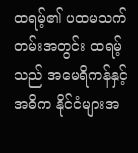ထရမ့်၏ ပထမသက်တမ်းအတွင်း ထရမ့်သည် အမေရိကန်နှင့် အဓိက နိုင်ငံများအ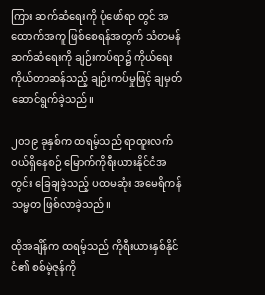ကြား ဆက်ဆံရေးကို ပုံဖော်ရာ တွင် အထောက်အကူ ဖြစ်စေရန်အတွက် သံတမန်ဆက်ဆံရေးကို ချဉ်းကပ်ရာ၌ ကိုယ်ရေးကိုယ်တာဆန်သည့် ချဉ်းကပ်မှုဖြင့် ချမှတ်ဆောင်ရွက်ခဲ့သည်။

၂၀၁၉ ခုနှစ်က ထရမ့်သည် ရာထူးလက်ဝယ်ရှိနေစဉ် မြောက်ကိုရီးယားနိုင်ငံအတွင်း ခြေချခဲ့သည့် ပထမဆုံး အမေရိကန်သမ္မတ ဖြစ်လာခဲ့သည်။

ထိုအချိန်က ထရမ့်သည် ကိုရီးယားနှစ်နိုင်ငံ၏ စစ်မဲ့ဇုန်ကို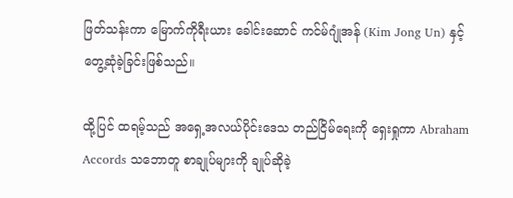ဖြတ်သန်းကာ မြောက်ကိုရီးယား ခေါင်းဆောင် ကင်မ်ဂျုံအန် (Kim Jong Un) နှင့် တွေ့ဆုံခဲ့ခြင်းဖြစ်သည်။

ထို့ပြင် ထရမ့်သည် အရှေ့အလယ်ပိုင်းဒေသ တည်ငြိမ်ရေးကို ရှေးရှုကာ Abraham Accords သဘောတူ စာချုပ်များကို ချုပ်ဆိုခဲ့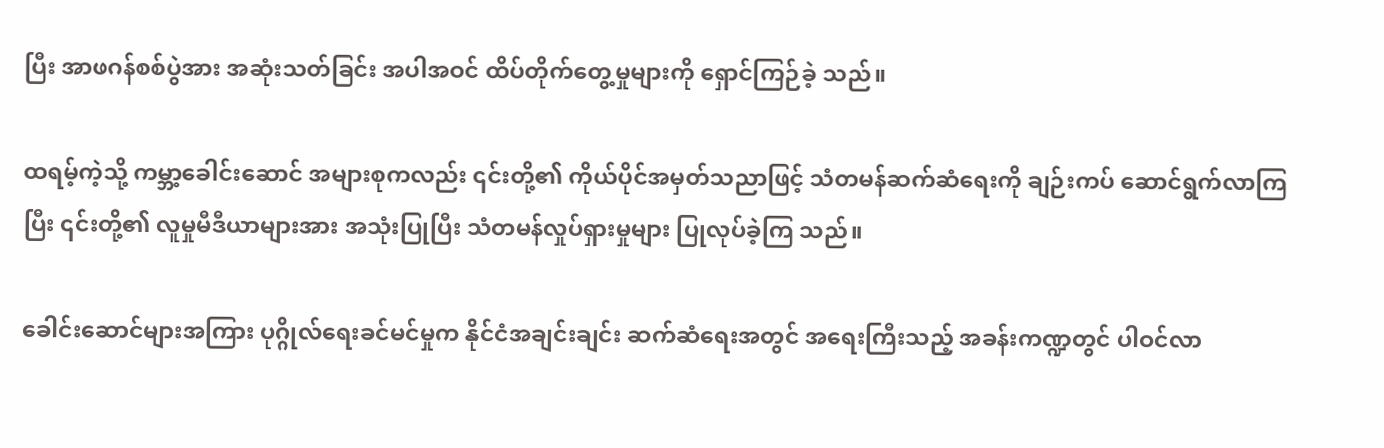ပြီး အာဖဂန်စစ်ပွဲအား အဆုံးသတ်ခြင်း အပါအဝင် ထိပ်တိုက်တွေ့မှုများကို ရှောင်ကြဉ်ခဲ့ သည်။

ထရမ့်ကဲ့သို့ ကမ္ဘာ့ခေါင်းဆောင် အများစုကလည်း ၎င်းတို့၏ ကိုယ်ပိုင်အမှတ်သညာဖြင့် သံတမန်ဆက်ဆံရေးကို ချဉ်းကပ် ဆောင်ရွက်လာကြပြီး ၎င်းတို့၏ လူမှုမီဒီယာများအား အသုံးပြုပြီး သံတမန်လှုပ်ရှားမှုများ ပြုလုပ်ခဲ့ကြ သည်။

ခေါင်းဆောင်များအကြား ပုဂ္ဂိုလ်ရေးခင်မင်မှုက နိုင်ငံအချင်းချင်း ဆက်ဆံရေးအတွင် အရေးကြီးသည့် အခန်းကဏ္ဍတွင် ပါဝင်လာ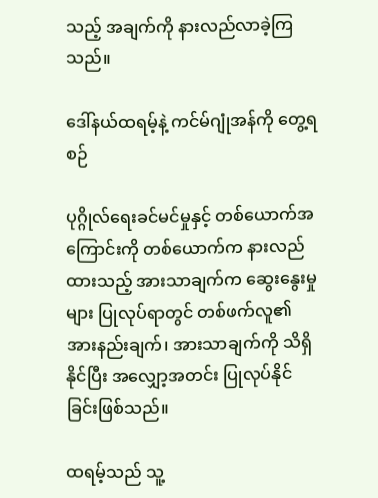သည့် အချက်ကို နားလည်လာခဲ့ကြသည်။

ဒေါ်နယ်ထရမ့်နဲ့ ကင်မ်ဂျုံအန်ကို တွေ့ရစဉ်

ပုဂ္ဂိုလ်ရေးခင်မင်မှုနှင့် တစ်ယောက်အကြောင်းကို တစ်ယောက်က နားလည်ထားသည့် အားသာချက်က ဆွေးနွေးမှုများ ပြုလုပ်ရာတွင် တစ်ဖက်လူ၏ အားနည်းချက်၊ အားသာချက်ကို သိရှိနိုင်ပြီး အလျှော့အတင်း ပြုလုပ်နိုင်ခြင်းဖြစ်သည်။

ထရမ့်သည် သူ့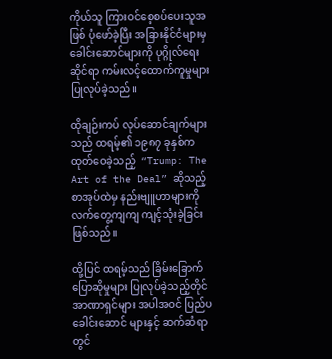ကိုယ်သူ ကြားဝင်စေ့စပ်ပေးသူအဖြစ် ပုံဖော်ခဲ့ပြီး အခြားနိုင်ငံများမှ ခေါင်းဆောင်များကို ပုဂ္ဂိုလ်ရေး ဆိုင်ရာ ကမ်းလင့်ထောက်ကူမှုများ ပြုလုပ်ခဲ့သည်။

ထိုချဉ်းကပ် လုပ်ဆောင်ချက်များသည် ထရမ့်၏ ၁၉၈၇ ခုနှစ်က ထုတ်ဝေခဲ့သည့်  “Trump: The Art of the Deal” ဆိုသည့် စာအုပ်ထဲမှ နည်းဗျူဟာများကို လက်တွေ့ကျကျ ကျင့်သုံးခဲ့ခြင်းဖြစ်သည်။

ထို့ပြင် ထရမ့်သည် ခြိမ်းခြောက်ပြောဆိုမှုများ ပြုလုပ်ခဲ့သည့်တိုင် အာဏာရှင်များ အပါအဝင် ပြည်ပခေါင်းဆောင် များနှင့် ဆက်ဆံရာတွင်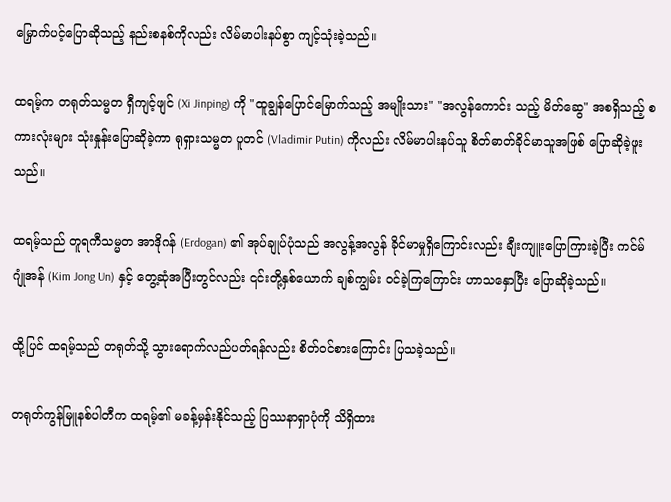မြှောက်ပင့်ပြောဆိုသည့် နည်းစနစ်ကိုလည်း လိမ်မာပါးနပ်စွာ ကျင့်သုံးခဲ့သည်။

ထရမ့်က တရုတ်သမ္မတ ရှီကျင့်ဖျင် (Xi Jinping) ကို "ထူချွန်ပြောင်မြောက်သည့် အမျိုးသား" "အလွန်ကောင်း သည့် မိတ်ဆွေ" အစရှိသည့် စကားလုံးများ သုံးနှုန်းပြောဆိုခဲ့ကာ ရုရှားသမ္မတ ပူတင် (Vladimir Putin) ကိုလည်း လိမ်မာပါးနပ်သူ စိတ်ဓာတ်ခိုင်မာသူအဖြစ် ပြောဆိုခဲ့ဖူးသည်။

ထရမ့်သည် တူရကီသမ္မတ အာဒိုဂန် (Erdogan) ၏ အုပ်ချုပ်ပုံသည် အလွန့်အလွန် ခိုင်မာမှုရှိကြောင်းလည်း ချီးကျူးပြောကြားခဲ့ပြီး ကင်မ်ဂျုံအန် (Kim Jong Un) နှင့် တွေ့ဆုံအပြီးတွင်လည်း ၎င်းတို့နှစ်ယောက် ချစ်ကျွမ်း ဝင်ခဲ့ကြကြောင်း ဟာသနှောပြီး ပြောဆိုခဲ့သည်။

ထို့ပြင် ထရမ့်သည် တရုတ်သို့ သွားရောက်လည်ပတ်ရန်လည်း စိတ်ဝင်စားကြောင်း ပြသခဲ့သည်။

တရုတ်ကွန်မြူနစ်ပါတီက ထရမ့်၏ မခန့်မှန်းနိုင်သည့် ပြဿနာရှာပုံကို သိရှိထား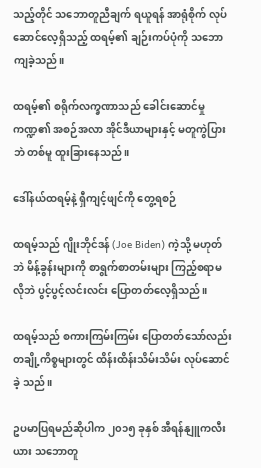သည့်တိုင် သဘောတူညီချက် ရယူရန် အာရုံစိုက် လုပ်ဆောင်လေ့ရှိသည့် ထရမ့်၏ ချဉ်းကပ်ပုံကို သဘောကျခဲ့သည်။

ထရမ့်၏ စရိုက်လက္ခဏာသည် ခေါင်းဆောင်မှုကဏ္ဍ၏ အစဉ်အလာ အိုင်ဒီယာများနှင့် မတူကွဲပြားဘဲ တစ်မူ ထူးခြားနေသည်။

ဒေါ်နယ်ထရမ့်နဲ့ ရှီကျင့်ဖျင်ကို တွေ့ရစဉ်

ထရမ့်သည် ဂျိုးဘိုင်ဒန် (Joe Biden) ကဲ့သို့ မဟုတ်ဘဲ မိန့်ခွန်းများကို စာရွက်စာတမ်းများ ကြည့်စရာမလိုဘဲ ပွင့်ပွင့်လင်းလင်း ပြောတတ်လေ့ရှိသည်။

ထရမ့်သည် စကားကြမ်းကြမ်း ပြောတတ်သော်လည်း တချို့ကိစ္စများတွင် ထိန်းထိန်းသိမ်းသိမ်း လုပ်ဆောင်ခဲ့ သည်။

ဥပမာပြရမည်ဆိုပါက ၂၀၁၅ ခုနှစ် အီရန်နျူကလီးယား သဘောတူ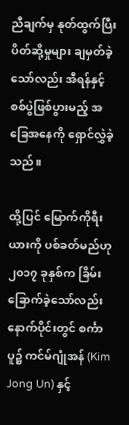ညီချက်မှ နုတ်ထွက်ပြီး ပိတ်ဆို့မှုများ ချမှတ်ခဲ့ သော်လည်း အီရန်နှင့် စစ်ပွဲဖြစ်ပွားမည့် အခြေအနေကို ရှောင်လွှဲခဲ့သည်။

ထို့ပြင် မြောက်ကိုရီးယားကို ပစ်ခတ်မည်ဟု ၂၀၁၇ ခုနှစ်က ခြိမ်းခြောက်ခဲ့သော်လည်း နောက်ပိုင်းတွင် စင်္ကာပူ၌ ကင်မ်ဂျုံအန် (Kim Jong Un) နှင့်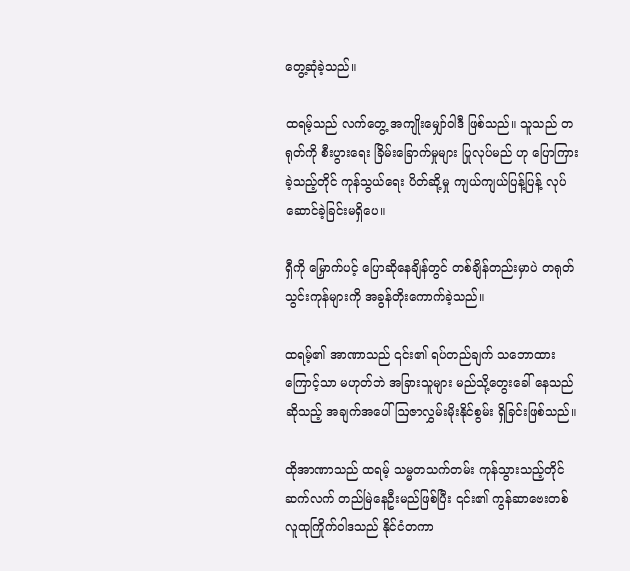တွေ့ဆုံခဲ့သည်။

ထရမ့်သည် လက်တွေ့ အကျိုးမျှော်ဝါဒီ ဖြစ်သည်။ သူသည် တရုတ်ကို စီးပွားရေး ခြိမ်းခြောက်မှုများ ပြုလုပ်မည် ဟု ပြောကြားခဲ့သည့်တိုင် ကုန်သွယ်ရေး ပိတ်ဆို့မှု ကျယ်ကျယ်ပြန့်ပြန့် လုပ်ဆောင်ခဲ့ခြင်းမရှိပေ။

ရှီကို မြှောက်ပင့် ပြောဆိုနေချိန်တွင် တစ်ချိန်တည်းမှာပဲ တရုတ်သွင်းကုန်များကို အခွန်တိုးကောက်ခဲ့သည်။

ထရမ့်၏ အာဏာသည် ၎င်း၏ ရပ်တည်ချက် သဘောထားကြောင့်သာ မဟုတ်ဘဲ အခြားသူများ မည်သို့တွေးခေါ် နေသည်ဆိုသည့် အချက်အပေါ် ဩဇာလွှမ်းမိုးနိုင်စွမ်း ရှိခြင်းဖြစ်သည်။

ထိုအာဏာသည် ထရမ့် သမ္မတသက်တမ်း ကုန်သွားသည့်တိုင် ဆက်လက် တည်မြဲနေဦးမည်ဖြစ်ပြီး ၎င်း၏ ကွန်ဆာဗေးတစ် လူထုကြိုက်ဝါဒသည် နိုင်ငံတကာ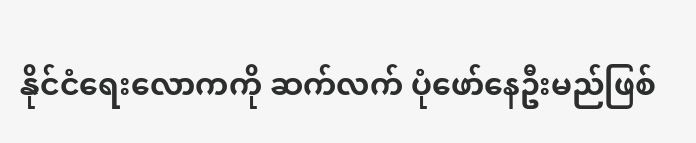နိုင်ငံရေးလောကကို ဆက်လက် ပုံဖော်နေဦးမည်ဖြစ်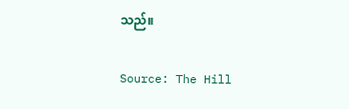သည်။

Source: The Hill